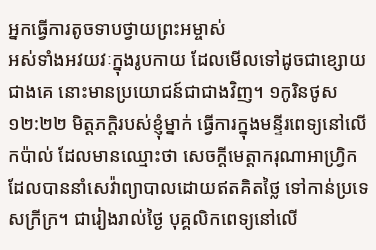អ្នកធ្វើការតូចទាបថ្វាយព្រះអម្ចាស់
អស់ទាំងអវយវៈក្នុងរូបកាយ ដែលមើលទៅដូចជាខ្សោយជាងគេ នោះមានប្រយោជន៍ជាជាងវិញ។ ១កូរិនថូស ១២:២២ មិត្តភក្ដិរបស់ខ្ញុំម្នាក់ ធ្វើការក្នុងមន្ទីរពេទ្យនៅលើកប៉ាល់ ដែលមានឈ្មោះថា សេចក្តីមេត្តាករុណាអាហ្វ្រិក ដែលបាននាំសេវ៉ាព្យាបាលដោយឥតគិតថ្លៃ ទៅកាន់ប្រទេសក្រីក្រ។ ជារៀងរាល់ថ្ងៃ បុគ្គលិកពេទ្យនៅលើ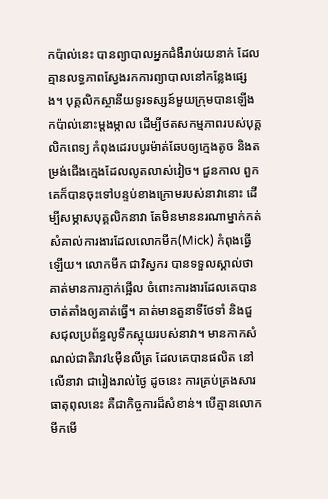កប៉ាល់នេះ បានព្យាបាលអ្នកជំងឺរាប់រយនាក់ ដែលគ្មានលទ្ធភាពស្វែងរកការព្យាបាលនៅកន្លែងផ្សេង។ បុគ្គលិកស្ថានីយទូរទស្សន៍មួយក្រុមបានឡើងកប៉ាល់នោះម្តងម្កាល ដើម្បីថតសកម្មភាពរបស់បុគ្គលិកពេទ្យ កំពុងដេរបបូរម៉ាត់ឆែបឲ្យក្មេងតូច និងតម្រង់ជើងក្មេងដែលលូតលាស់វៀច។ ជួនកាល ពួកគេក៏បានចុះទៅបន្ទប់ខាងក្រោមរបស់នាវានោះ ដើម្បីសម្ភាសបុគ្គលិកនាវា តែមិនមាននរណាម្នាក់កត់សំគាល់ការងារដែលលោកមីក(Mick) កំពុងធ្វើឡើយ។ លោកមីក ជាវិស្វករ បានទទួលស្គាល់ថា គាត់មានការភ្ញាក់ផ្អើល ចំពោះការងារដែលគេបានចាត់តាំងឲ្យគាត់ធ្វើ។ គាត់មានតួនាទីថែទាំ និងជួសជុលប្រព័ន្ធលូទឹកស្អុយរបស់នាវា។ មានកាកសំណល់ជាតិរាវ៤ម៉ឺនលីត្រ ដែលគេបានផលិត នៅលើនាវា ជារៀងរាល់ថ្ងៃ ដូចនេះ ការគ្រប់គ្រងសារធាតុពុលនេះ គឺជាកិច្ចការដ៏សំខាន់។ បើគ្មានលោកមីកមើ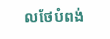លថែបំពង់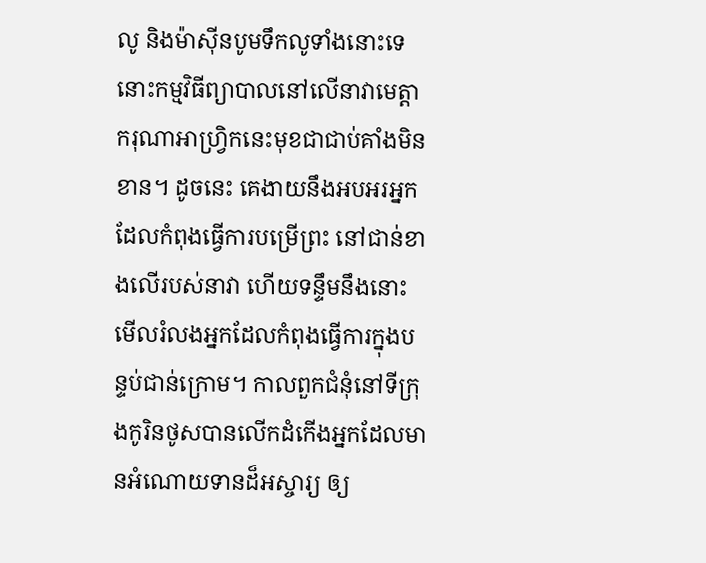លូ និងម៉ាស៊ីនបូមទឹកលូទាំងនោះទេ នោះកម្មវិធីព្យាបាលនៅលើនាវាមេត្តាករុណាអាហ្វ្រិកនេះមុខជាជាប់គាំងមិនខាន។ ដូចនេះ គេងាយនឹងអបអរអ្នកដែលកំពុងធ្វើការបម្រើព្រះ នៅជាន់ខាងលើរបស់នាវា ហើយទន្ទឹមនឹងនោះ មើលរំលងអ្នកដែលកំពុងធ្វើការក្នុងបន្ទប់ជាន់ក្រោម។ កាលពួកជំនុំនៅទីក្រុងកូរិនថូសបានលើកដំកើងអ្នកដែលមានអំណោយទានដ៏អស្ចារ្យ ឲ្យ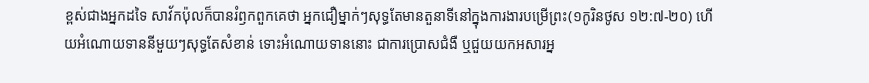ខ្ពស់ជាងអ្នកដទៃ សាវ័កប៉ុលក៏បានរំឭកពួកគេថា អ្នកជឿម្នាក់ៗសុទ្ធតែមានតួនាទីនៅក្នុងការងារបម្រើព្រះ(១កូរិនថូស ១២:៧-២០) ហើយអំណោយទាននីមួយៗសុទ្ធតែសំខាន់ ទោះអំណោយទាននោះ ជាការប្រោសជំងឺ ឬជួយយកអសារអ្ន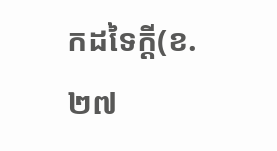កដទៃក្តី(ខ.២៧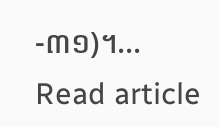-៣១)។…
Read article